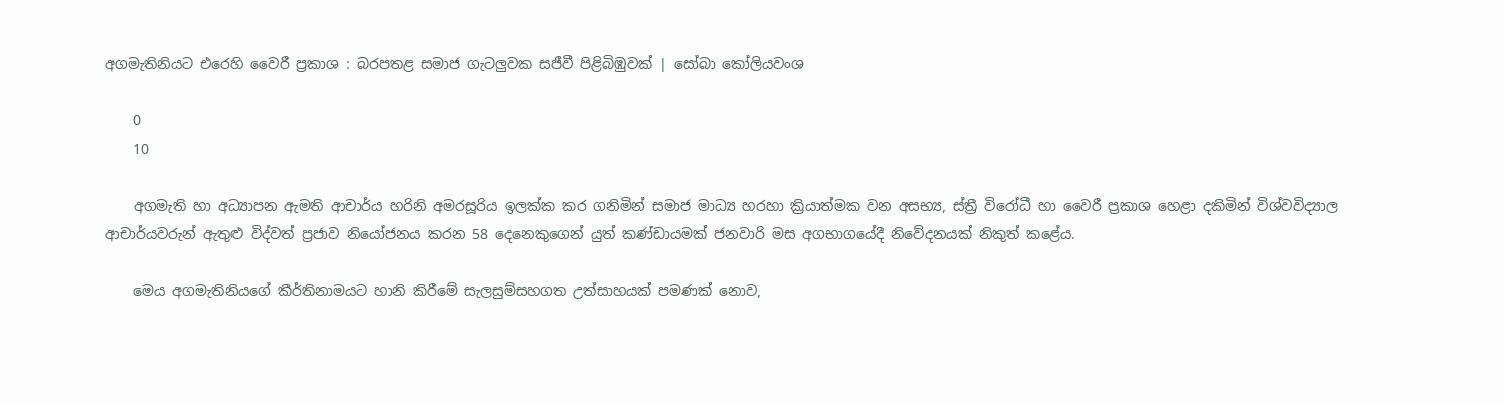අගමැතිනියට එරෙහි වෛරී ප්‍රකාශ : බරපතළ සමාජ ගැටලුවක සජීවී පිළිබිඹුවක් | සෝබා කෝලියවංශ

    0
    10

    අගමැති හා අධ්‍යාපන ඇමති ආචාර්ය හරිනි අමරසූරිය ඉලක්ක කර ගනිමින් සමාජ මාධ්‍ය හරහා ක්‍රියාත්මක වන අසභ්‍ය, ස්ත්‍රී විරෝධී හා වෛරී ප්‍රකාශ හෙළා දකිමින් විශ්වවිද්‍යාල ආචාර්යවරුන් ඇතුළු විද්වත් ප්‍රජාව නියෝජනය කරන 58 දෙනෙකුගෙන් යුත් කණ්ඩායමක් ජනවාරි මස අගභාගයේදී නිවේදනයක් නිකුත් කළේය.

    මෙය අගමැතිනියගේ කීර්තිනාමයට හානි කිරීමේ සැලසුම්සහගත උත්සාහයක් පමණක් නොව,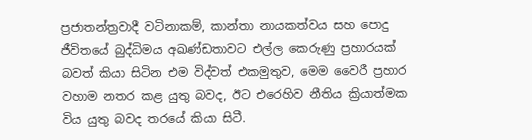ප්‍රජාතන්ත්‍රවාදී වටිනාකම්, කාන්තා නායකත්වය සහ පොදු ජීවිතයේ බුද්ධිමය අඛණ්ඩතාවට එල්ල කෙරුණු ප්‍රහාරයක් බවත් කියා සිටින එම විද්වත් එකමුතුව, මෙම වෛරී ප්‍රහාර වහාම නතර කළ යුතු බවද, ඊට එරෙහිව නීතිය ක්‍රියාත්මක විය යුතු බවද තරයේ කියා සිටී.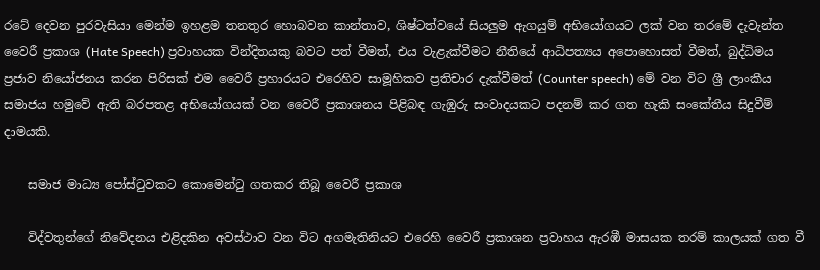රටේ දෙවන පුරවැසියා මෙන්ම ඉහළම තනතුර හොබවන කාන්තාව, ශිෂ්ටත්වයේ සියලුම ඇගයුම් අභියෝගයට ලක් වන තරමේ දැවැන්ත වෛරී ප්‍රකාශ (Hate Speech) ප්‍රවාහයක වින්දිතයකු බවට පත් වීමත්, එය වැළැක්වීමට නීතියේ ආධිපත්‍යය අපොහොසත් වීමත්, බුද්ධිමය ප්‍රජාව නියෝජනය කරන පිරිසක් එම වෛරී ප්‍රහාරයට එරෙහිව සාමූහිකව ප්‍රතිචාර දැක්වීමත් (Counter speech) මේ වන විට ශ්‍රී ලාංකීය සමාජය හමුවේ ඇති බරපතළ අභියෝගයක් වන වෛරී ප්‍රකාශනය පිළිබඳ ගැඹුරු සංවාදයකට පදනම් කර ගත හැකි සංකේතීය සිදුවීම් දාමයකි.

    සමාජ මාධ්‍ය පෝස්ටුවකට කොමෙන්ටු ගතකර තිබූ වෛරී ප්‍රකාශ

    විද්වතුන්ගේ නිවේදනය එළිදකින අවස්ථාව වන විට අගමැතිනියට එරෙහි වෛරී ප්‍රකාශන ප්‍රවාහය ඇරඹී මාසයක තරම් කාලයක් ගත වී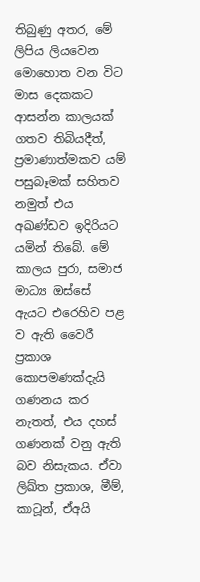තිබුණු අතර, මේ ලිපිය ලියවෙන මොහොත වන විට මාස දෙකකට ආසන්න කාලයක් ගතව තිබියදීත්, ප්‍රමාණාත්මකව යම් පසුබෑමක් සහිතව නමුත් එය අඛණ්ඩව ඉදිරියට යමින් තිබේ. මේ කාලය පුරා, සමාජ මාධ්‍ය ඔස්සේ ඇයට එරෙහිව පළ ව ඇති වෛරී ප්‍රකාශ කොපමණක්දැයි ගණනය කර නැතත්, එය දහස් ගණනක් වනු ඇති බව නිසැකය. ඒවා ලිඛ්ත ප්‍රකාශ, මීම්, කාටූන්, ඒඅයි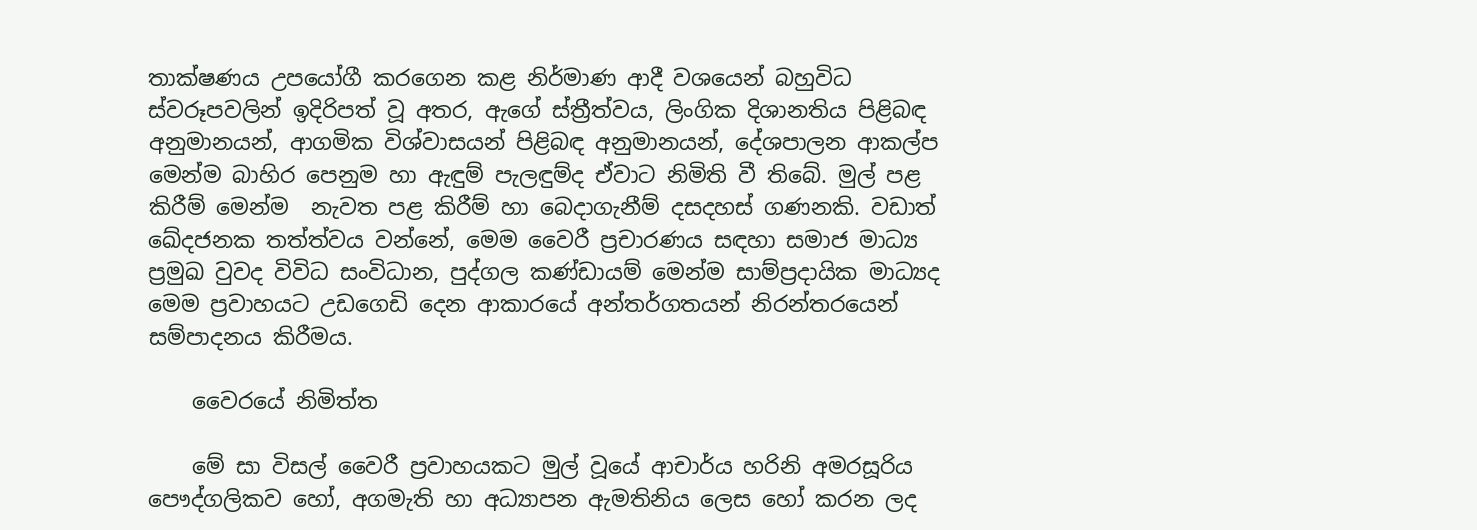තාක්ෂණය උපයෝගී කරගෙන කළ නිර්මාණ ආදී වශයෙන් බහුවිධ ස්වරූපවලින් ඉදිරිපත් වූ අතර, ඇගේ ස්ත්‍රීත්වය, ලිංගික දිශානතිය පිළිබඳ අනුමානයන්, ආගමික විශ්වාසයන් පිළිබඳ අනුමානයන්, දේශපාලන ආකල්ප මෙන්ම බාහිර පෙනුම හා ඇඳුම් පැලඳුම්ද ඒවාට නිමිති වී තිබේ. මුල් පළ කිරීම් මෙන්ම  නැවත පළ කිරීම් හා බෙදාගැනීම් දසදහස් ගණනකි. වඩාත් ඛේදජනක තත්ත්වය වන්නේ, මෙම වෛරී ප්‍රචාරණය සඳහා සමාජ මාධ්‍ය ප්‍රමුඛ වුවද විවිධ සංවිධාන, පුද්ගල කණ්ඩායම් මෙන්ම සාම්ප්‍රදායික මාධ්‍යද මෙම ප්‍රවාහයට උඩගෙඩි දෙන ආකාරයේ අන්තර්ගතයන් නිරන්තරයෙන් සම්පාදනය කිරීමය.

    වෛරයේ නිමිත්ත

    මේ සා විසල් වෛරී ප්‍රවාහයකට මුල් වූයේ ආචාර්ය හරිනි අමරසූරිය පෞද්ගලිකව හෝ, අගමැති හා අධ්‍යාපන ඇමතිනිය ලෙස හෝ කරන ලද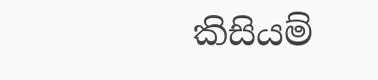කිසියම්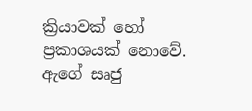ක්‍රියාවක් හෝ ප්‍රකාශයක් නොවේ. ඇගේ සෘජු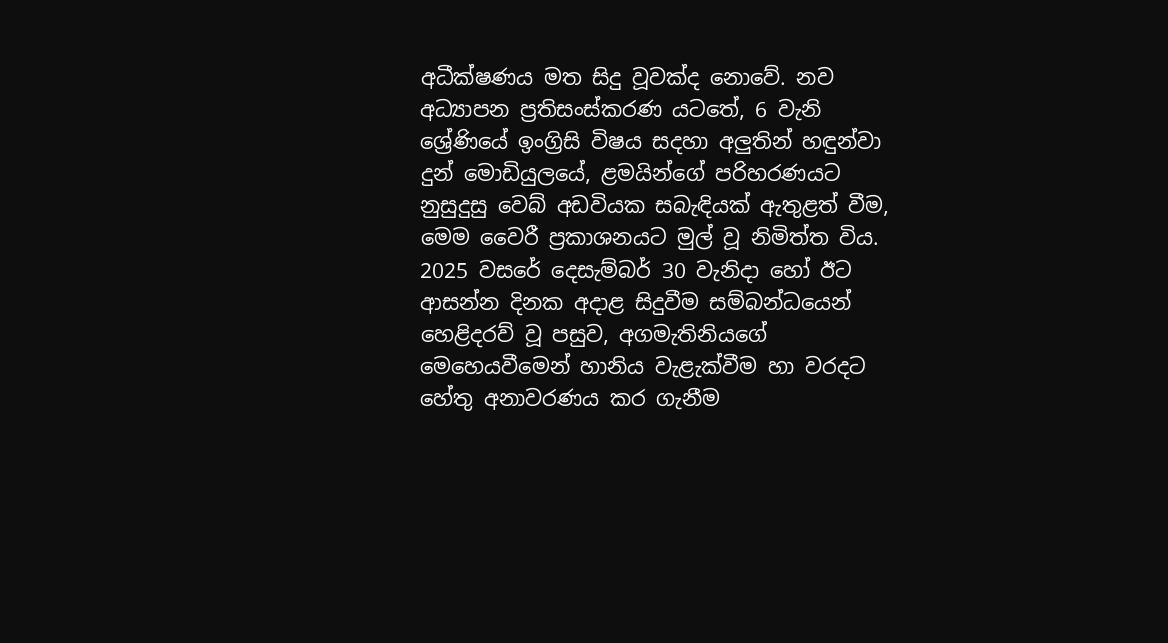අධීක්ෂණය මත සිදු වූවක්ද නොවේ. නව අධ්‍යාපන ප්‍රතිසංස්කරණ යටතේ, 6 වැනි ශ්‍රේණියේ ඉංග්‍රිසි විෂය සදහා අලුතින් හඳුන්වා දුන් මොඩියුලයේ, ළමයින්ගේ පරිහරණයට නුසුදුසු වෙබ් අඩවියක සබැඳියක් ඇතුළත් වීම, මෙම වෛරී ප්‍රකාශනයට මුල් වූ නිමිත්ත විය. 2025 වසරේ දෙසැම්බර් 30 වැනිදා හෝ ඊට ආසන්න දිනක අදාළ සිදුවීම සම්බන්ධයෙන් හෙළිදරව් වූ පසුව, අගමැතිනියගේ මෙහෙයවීමෙන් හානිය වැළැක්වීම හා වරදට හේතු අනාවරණය කර ගැනීම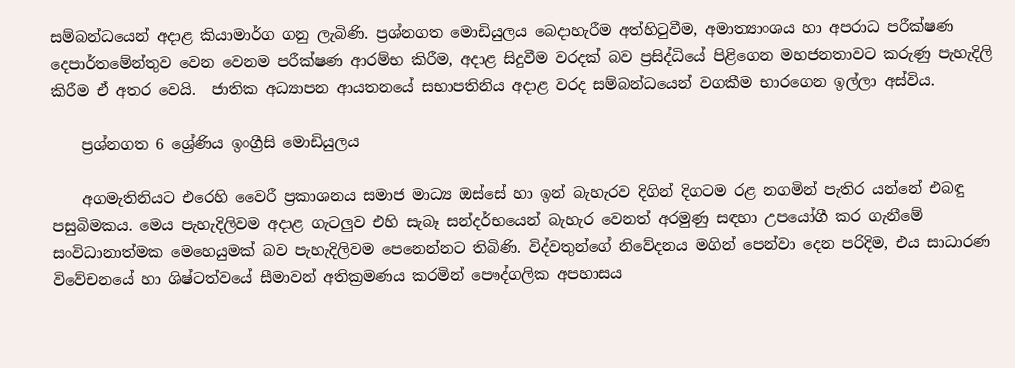සම්බන්ධයෙන් අදාළ කියාමාර්ග ගනු ලැබිණි. ප්‍රශ්නගත මොඩියුලය බෙදාහැරීම අත්හිටුවීම, අමාත්‍යාංශය හා අපරාධ පරීක්ෂණ දෙපාර්තමේන්තුව වෙන වෙනම පරීක්ෂණ ආරම්භ කිරීම, අදාළ සිදුවීම වරදක් බව ප්‍රසිද්ධියේ පිළිගෙන මහජනතාවට කරුණු පැහැදිලි කිරීම ඒ අතර වෙයි.  ජාතික අධ්‍යාපන ආයතනයේ සභාපතිනිය අදාළ වරද සම්බන්ධයෙන් වගකීම භාරගෙන ඉල්ලා අස්විය.

    ප්‍රශ්නගත 6 ශ්‍රේණිය ඉංග්‍රීසි මොඩියුලය

    අගමැතිනියට එරෙහි වෛරී ප්‍රකාශනය සමාජ මාධ්‍ය ඔස්සේ හා ඉන් බැහැරව දිගින් දිගටම රළ නගමින් පැතිර යන්නේ එබඳු පසුබිමකය. මෙය පැහැදිලිවම අදාළ ගැටලුව එහි සැබෑ සන්දර්භයෙන් බැහැර වෙනත් අරමුණු සඳහා උපයෝගී කර ගැනීමේ සංවිධානාත්මක මෙහෙයුමක් බව පැහැදිලිවම පෙනෙන්නට තිබිණි. විද්වතුන්ගේ නිවේදනය මගින් පෙන්වා දෙන පරිදිම, එය සාධාරණ විවේචනයේ හා ශිෂ්ටත්වයේ සීමාවන් අතික්‍රමණය කරමින් පෞද්ගලික අපහාසය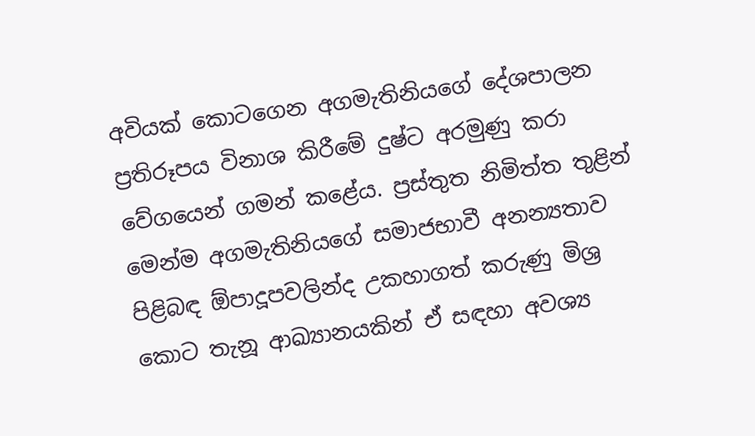අවියක් කොටගෙන අගමැතිනියගේ දේශපාලන ප්‍රතිරූපය විනාශ කිරීමේ දුෂ්ට අරමුණු කරා වේගයෙන් ගමන් කළේය. ප්‍රස්තුත නිමිත්ත තුළින් මෙන්ම අගමැතිනියගේ සමාජභාවී අනන්‍යතාව පිළිබඳ ඕපාදූපවලින්ද උකහාගත් කරුණු මිශ්‍ර කොට තැනූ ආඛ්‍යානයකින් ඒ සඳහා අවශ්‍ය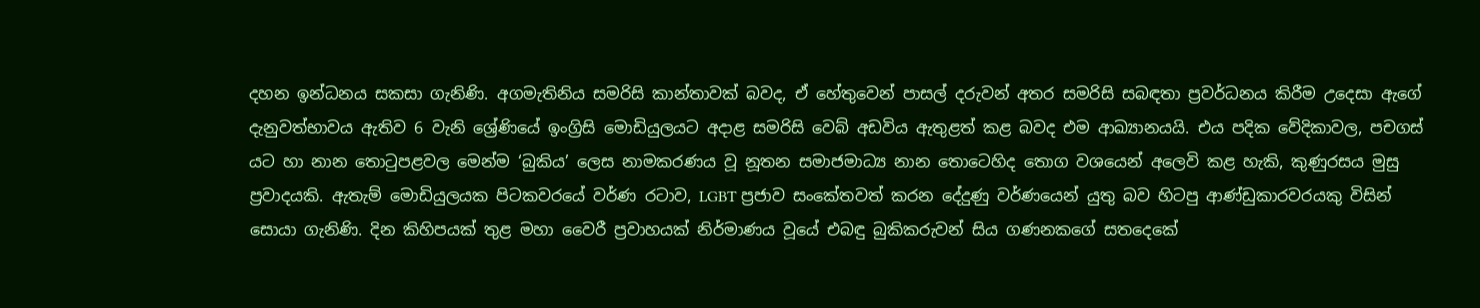දහන ඉන්ධනය සකසා ගැනිණි. අගමැතිනිය සමරිසි කාන්තාවක් බවද, ඒ හේතුවෙන් පාසල් දරුවන් අතර සමරිසි සබඳතා ප්‍රවර්ධනය කිරීම උදෙසා ඇගේ දැනුවත්භාවය ඇතිව 6 වැනි ශ්‍රේණියේ ඉංග්‍රිසි මොඩියුලයට අදාළ සමරිසි වෙබ් අඩවිය ඇතුළත් කළ බවද එම ආඛ්‍යානයයි. එය පදික වේදිකාවල, පචගස් යට හා නාන තොටුපළවල මෙන්ම ‘බුකිය’ ලෙස නාමකරණය වූ නූතන සමාජමාධ්‍ය නාන තොටෙහිද තොග වශයෙන් අලෙවි කළ හැකි, කුණුරසය මුසු ප්‍රවාදයකි. ඇතැම් මොඩියුලයක පිටකවරයේ වර්ණ රටාව, LGBT ප්‍රජාව සංකේතවත් කරන දේදුණු වර්ණයෙන් යුතු බව හිටපු ආණ්ඩුකාරවරයකු විසින් සොයා ගැනිණි. දින කිහිපයක් තුළ මහා වෛරී ප්‍රවාහයක් නිර්මාණය වූයේ එබඳු බුකිකරුවන් සිය ගණනකගේ සතදෙකේ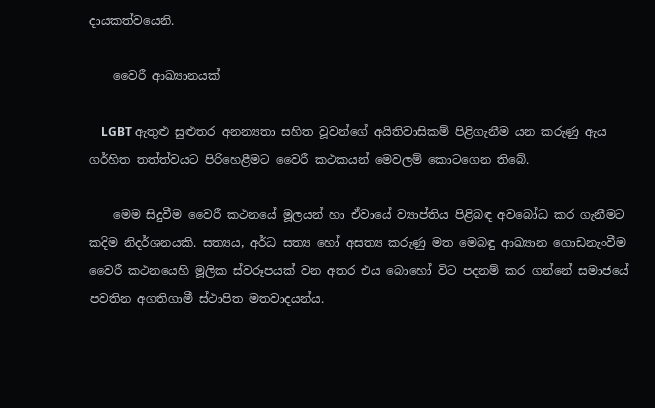දායකත්වයෙනි.

    වෛරී ආඛ්‍යානයක්

    LGBT ඇතුළු සුළුතර අනන්‍යතා සහිත වූවන්ගේ අයිතිවාසිකම් පිළිගැනීම යන කරුණු ඇය ගර්හිත තත්ත්වයට පිරිහෙළීමට වෛරී කථකයන් මෙවලම් කොටගෙන තිබේ.

    මෙම සිදුවීම වෛරී කථනයේ මූලයන් හා ඒවායේ ව්‍යාප්තිය පිළිබඳ අවබෝධ කර ගැනීමට කදිම නිදර්ශනයකි. සත්‍යය, අර්ධ සත්‍ය හෝ අසත්‍ය කරුණු මත මෙබඳු ආඛ්‍යාන ගොඩනැංවීම වෛරී කථනයෙහි මූලික ස්වරූපයක් වන අතර එය බොහෝ විට පදනම් කර ගන්නේ සමාජයේ පවතින අගතිගාමී ස්ථාපිත මතවාදයන්ය.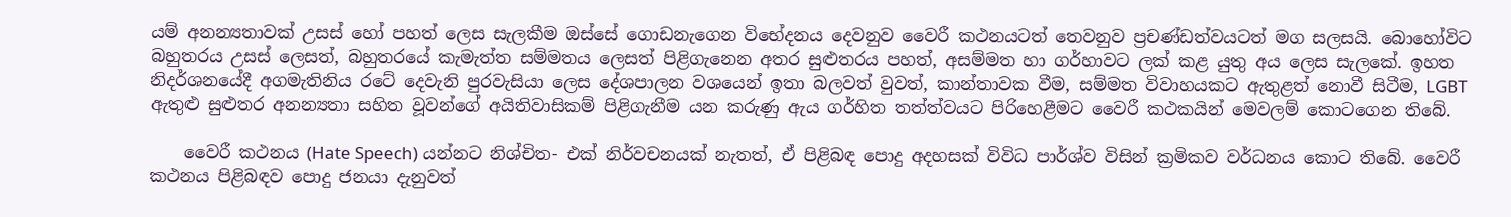යම් අනන්‍යතාවක් උසස් හෝ පහත් ලෙස සැලකීම ඔස්සේ ගොඩනැගෙන විභේදනය දෙවනුව වෛරී කථනයටත් තෙවනුව ප්‍රචණ්ඩත්වයටත් මග සලසයි. බොහෝවිට බහුතරය උසස් ලෙසත්, බහුතරයේ කැමැත්ත සම්මතය ලෙසත් පිළිගැනෙන අතර සුළුතරය පහත්, අසම්මත හා ගර්හාවට ලක් කළ යුතු අය ලෙස සැලකේ. ඉහත නිදර්ශනයේදී අගමැතිනිය රටේ දෙවැනි පුරවැසියා ලෙස දේශපාලන වශයෙන් ඉතා බලවත් වුවත්, කාන්තාවක වීම, සම්මත විවාහයකට ඇතුළත් නොවී සිටීම, LGBT ඇතුළු සුළුතර අනන්‍යතා සහිත වූවන්ගේ අයිතිවාසිකම් පිළිගැනීම යන කරුණු ඇය ගර්හිත තත්ත්වයට පිරිහෙළීමට වෛරී කථකයින් මෙවලම් කොටගෙන තිබේ.

    වෛරී කථනය (Hate Speech) යන්නට නිශ්චිත- එක් නිර්වචනයක් නැතත්, ඒ පිළිබඳ පොදු අදහසක් විවිධ පාර්ශ්ව විසින් ක්‍රමිකව වර්ධනය කොට තිබේ. වෛරී කථනය පිළිබඳව පොදු ජනයා දැනුවත්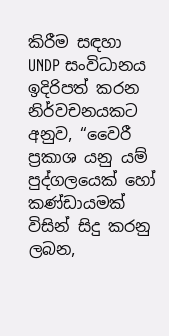කිරීම සඳහා UNDP සංවිධානය ඉදිරිපත් කරන නිර්වචනයකට අනුව, “වෛරී ප්‍රකාශ යනු යම් පුද්ගලයෙක් හෝ කණ්ඩායමක් විසින් සිදු කරනු ලබන,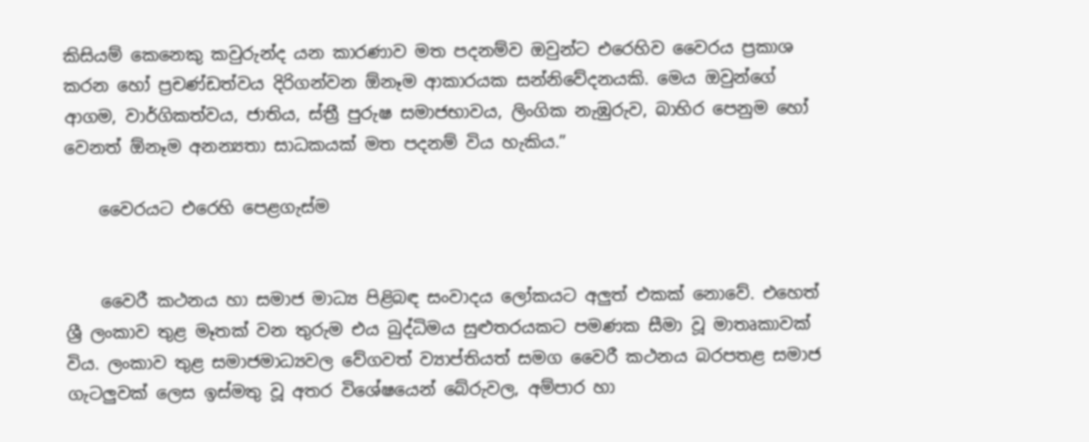කිසියම් කෙනෙකු කවුරුන්ද යන කාරණාව මත පදනම්ව ඔවුන්ට එරෙහිව වෛරය ප්‍රකාශ කරන හෝ ප්‍රචණ්ඩත්වය දිරිගන්වන ඕනෑම ආකාරයක සන්නිවේදනයකි. මෙය ඔවුන්ගේ ආගම, වාර්ගිකත්වය, ජාතිය, ස්ත්‍රී පුරුෂ සමාජභාවය, ලිංගික නැඹුරුව, බාහිර පෙනුම හෝ වෙනත් ඕනෑම අනන්‍යතා සාධකයක් මත පදනම් විය හැකිය.”

    වෛරයට එරෙහි පෙළගැස්ම


    වෛරී කථනය හා සමාජ මාධ්‍ය පිළිබඳ සංවාදය ලෝකයට අලුත් එකක් නොවේ. එහෙත් ශ්‍රී ලංකාව තුළ මෑතක් වන තුරුම එය බුද්ධිමය සුළුතරයකට පමණක සීමා වූ මාතෘකාවක් විය. ලංකාව තුළ සමාජමාධ්‍යවල වේගවත් ව්‍යාප්තියත් සමග වෛරී කථනය බරපතළ සමාජ ගැටලුවක් ලෙස ඉස්මතු වූ අතර විශේෂයෙන් බේරුවල, අම්පාර හා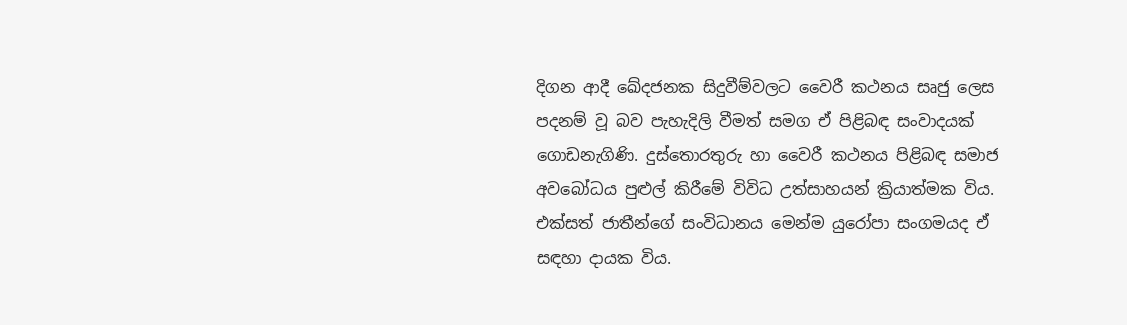දිගන ආදී ඛේදජනක සිදුවීම්වලට වෛරී කථනය සෘජු ලෙස පදනම් වූ බව පැහැදිලි වීමත් සමග ඒ පිළිබඳ සංවාදයක් ගොඩනැගිණි. දුස්තොරතුරු හා වෛරී කථනය පිළිබඳ සමාජ අවබෝධය පුළුල් කිරීමේ විවිධ උත්සාහයන් ක්‍රියාත්මක විය. එක්සත් ජාතීන්ගේ සංවිධානය මෙන්ම යුරෝපා සංගමයද ඒ සඳහා දායක විය.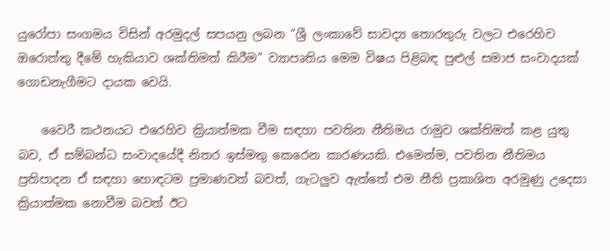යුරෝපා සංගමය විසින් අරමුදල් සපයනු ලබන “ශ්‍රී ලංකාවේ සාවද්‍ය තොරතුරු වලට එරෙහිව ඔරොත්තු දීමේ හැකියාව ශක්තිමත් කිරීම” ව්‍යාපෘතිය මෙම විෂය පිළිබඳ පුළුල් සමාජ සංවාදයක් ගොඩනැගීමට දායක වෙයි.

    වෛරී කථනයට එරෙහිව ක්‍රියාත්මක වීම සඳහා පවතින නීතිමය රාමුව ශක්තිමත් කළ යුතු බව, ඒ සම්බන්ධ සංවාදයේදී නිතර ඉස්මතු කෙරෙන කාරණයකි. එමෙන්ම, පවතින නීතිමය ප්‍රතිපාදන ඒ සඳහා හොඳටම ප්‍රමාණවත් බවත්, ගැටලුව ඇත්තේ එම නීති ප්‍රකාශිත අරමුණු උදෙසා ක්‍රියාත්මක නොවීම බවත් ඊට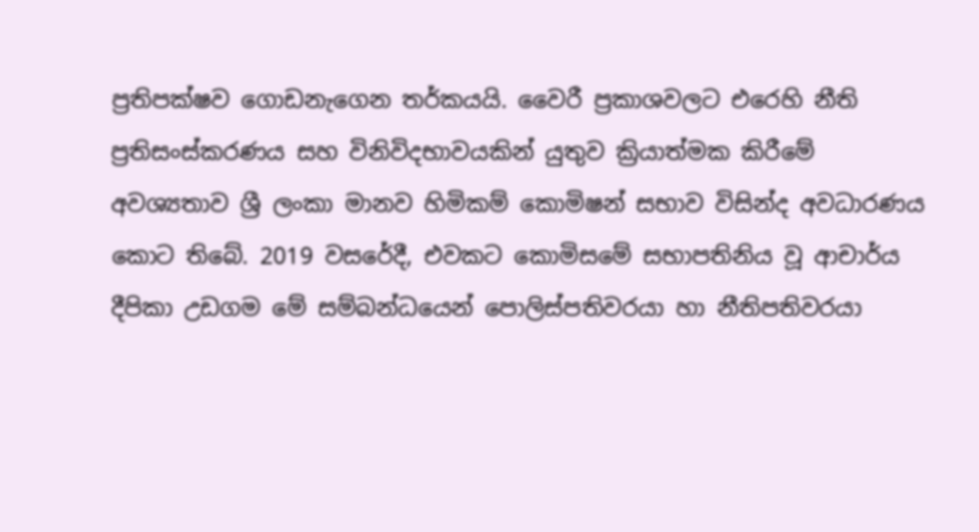ප්‍රතිපක්ෂව ගොඩනැගෙන තර්කයයි. වෛරී ප්‍රකාශවලට එරෙහි නීති ප්‍රතිසංස්කරණය සහ විනිවිදභාවයකින් යුතුව ක්‍රියාත්මක කිරීමේ අවශ්‍යතාව ශ්‍රී ලංකා මානව හිමිකම් කොමිෂන් සභාව විසින්ද අවධාරණය කොට තිබේ. 2019 වසරේදී, එවකට කොමිසමේ සභාපතිනිය වූ ආචාර්ය දීපිකා උඩගම මේ සම්බන්ධයෙන් පොලිස්පතිවරයා හා නීතිපතිවරයා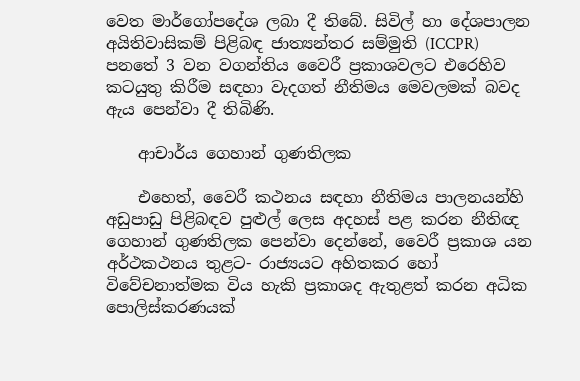වෙත මාර්ගෝපදේශ ලබා දී තිබේ. සිවිල් හා දේශපාලන අයිතිවාසිකම් පිළිබඳ ජාත්‍යන්තර සම්මුති (ICCPR) පනතේ 3 වන වගන්තිය වෛරී ප්‍රකාශවලට එරෙහිව කටයුතු කිරීම සඳහා වැදගත් නීතිමය මෙවලමක් බවද ඇය පෙන්වා දී තිබිණි.

    ආචාර්ය ගෙහාන් ගුණතිලක

    එහෙත්, වෛරී කථනය සඳහා නීතිමය පාලනයන්හි අඩුපාඩු පිළිබඳව පුළුල් ලෙස අදහස් පළ කරන නීතිඥ ගෙහාන් ගුණතිලක පෙන්වා දෙන්නේ, වෛරී ප්‍රකාශ යන අර්ථකථනය තුළට- රාජ්‍යයට අහිතකර හෝ විවේචනාත්මක විය හැකි ප්‍රකාශද ඇතුළත් කරන අධික පොලිස්කරණයක්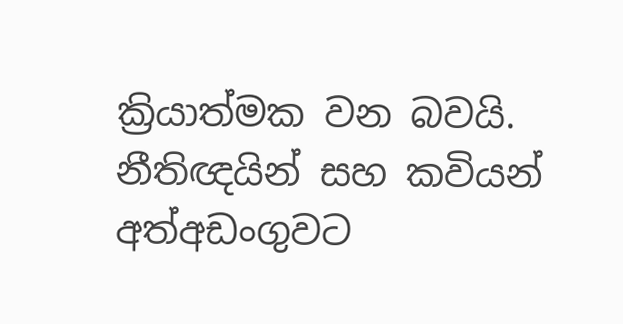ක්‍රියාත්මක වන බවයි. නීතිඥයින් සහ කවියන් අත්අඩංගුවට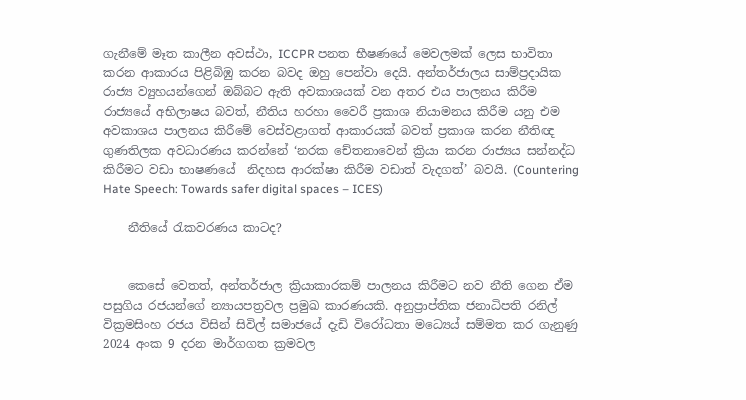ගැනීමේ මෑත කාලීන අවස්ථා, ICCPR පනත භීෂණයේ මෙවලමක් ලෙස භාවිතා කරන ආකාරය පිළිබිඹු කරන බවද ඔහු පෙන්වා දෙයි. අන්තර්ජාලය සාම්ප්‍රදායික රාජ්‍ය ව්‍යුහයන්ගෙන් ඔබ්බට ඇති අවකාශයක් වන අතර එය පාලනය කිරීම රාජ්‍යයේ අභිලාෂය බවත්, නීතිය හරහා වෛරී ප්‍රකාශ නියාමනය කිරීම යනු එම අවකාශය පාලනය කිරීමේ වෙස්වළාගත් ආකාරයක් බවත් ප්‍රකාශ කරන නීතිඥ ගුණතිලක අවධාරණය කරන්නේ ‘නරක චේතනාවෙන් ක්‍රියා කරන රාජ්‍යය සන්නද්ධ කිරීමට වඩා භාෂණයේ  නිදහස ආරක්ෂා කිරීම වඩාත් වැදගත්’ බවයි. (Countering Hate Speech: Towards safer digital spaces – ICES)

    නීතියේ රැකවරණය කාටද?


    කෙසේ වෙතත්, අන්තර්ජාල ක්‍රියාකාරකම් පාලනය කිරීමට නව නීති ගෙන ඒම පසුගිය රජයන්ගේ න්‍යායපත්‍රවල ප්‍රමුඛ කාරණයකි. අනුප්‍රාප්තික ජනාධිපති රනිල් වික්‍රමසිංහ රජය විසින් සිවිල් සමාජයේ දැඩි විරෝධතා මධ්‍යෙය් සම්මත කර ගැනුණු  2024 අංක 9 දරන මාර්ගගත ක්‍රමවල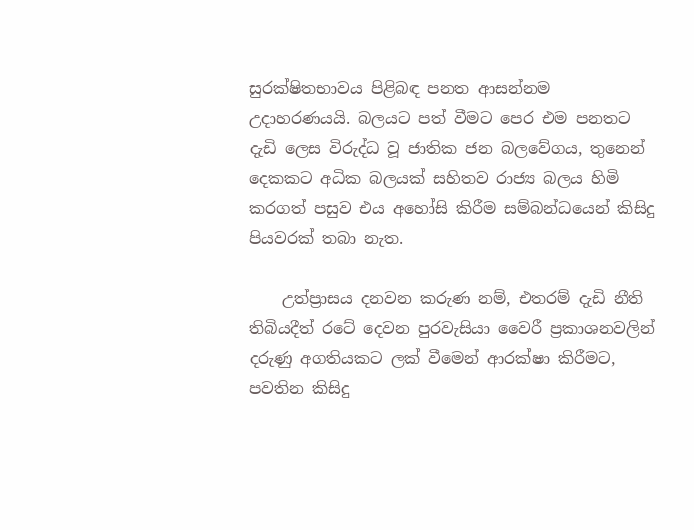සුරක්ෂිතභාවය පිළිබඳ පනත ආසන්නම උදාහරණයයි. බලයට පත් වීමට පෙර එම පනතට දැඩි ලෙස විරුද්ධ වූ ජාතික ජන බලවේගය, තුනෙන් දෙකකට අධික බලයක් සහිතව රාජ්‍ය බලය හිමි කරගත් පසුව එය අහෝසි කිරීම සම්බන්ධයෙන් කිසිදු පියවරක් තබා නැත.

    උත්ප්‍රාසය දනවන කරුණ නම්, එතරම් දැඩි නීති තිබියදීත් රටේ දෙවන පුරවැසියා වෛරී ප්‍රකාශනවලින් දරුණු අගතියකට ලක් වීමෙන් ආරක්ෂා කිරීමට, පවතින කිසිදු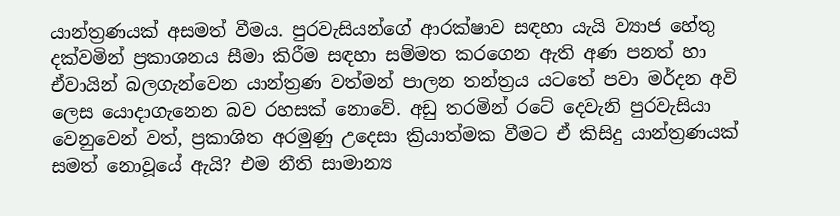යාන්ත්‍රණයක් අසමත් වීමය. පුරවැසියන්ගේ ආරක්ෂාව සඳහා යැයි ව්‍යාජ හේතු දක්වමින් ප්‍රකාශනය සීමා කිරීම සඳහා සම්මත කරගෙන ඇති අණ පනත් හා ඒවායින් බලගැන්වෙන යාන්ත්‍රණ වත්මන් පාලන තන්ත්‍රය යටතේ පවා මර්දන අවි ලෙස යොදාගැනෙන බව රහසක් නොවේ. අඩු තරමින් රටේ දෙවැනි පුරවැසියා වෙනුවෙන් වත්, ප්‍රකාශිත අරමුණු උදෙසා ක්‍රියාත්මක වීමට ඒ කිසිදු යාන්ත්‍රණයක් සමත් නොවූයේ ඇයි? එම නීති සාමාන්‍ය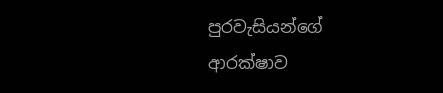පුරවැසියන්ගේ ආරක්ෂාව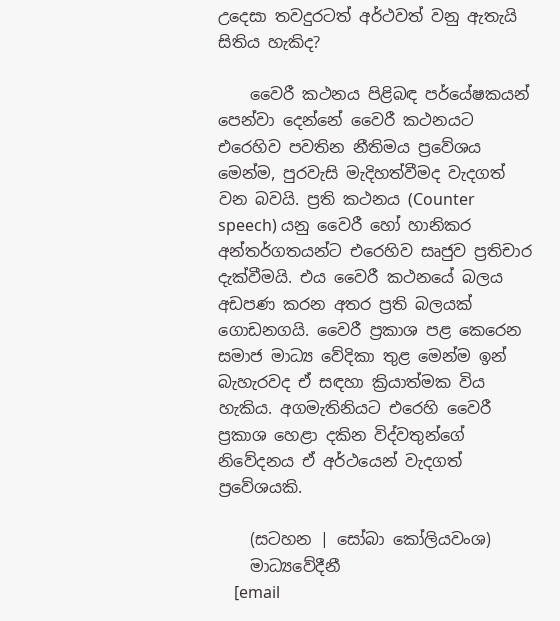උදෙසා තවදුරටත් අර්ථවත් වනු ඇතැයි සිතිය හැකිද?

    වෛරී කථනය පිළිබඳ පර්යේෂකයන් පෙන්වා දෙන්නේ වෛරී කථනයට එරෙහිව පවතින නීතිමය ප්‍රවේශය මෙන්ම, පුරවැසි මැදිහත්වීමද වැදගත් වන බවයි. ප්‍රති කථනය (Counter speech) යනු වෛරී හෝ හානිකර අන්තර්ගතයන්ට එරෙහිව සෘජුව ප්‍රතිචාර දැක්වීමයි. එය වෛරී කථනයේ බලය අඩපණ කරන අතර ප්‍රති බලයක් ගොඩනගයි. වෛරී ප්‍රකාශ පළ කෙරෙන සමාජ මාධ්‍ය වේදිකා තුළ මෙන්ම ඉන් බැහැරවද ඒ සඳහා ක්‍රියාත්මක විය හැකිය. අගමැතිනියට එරෙහි වෛරී ප්‍රකාශ හෙළා දකින විද්වතුන්ගේ නිවේදනය ඒ අර්ථයෙන් වැදගත් ප්‍රවේශයකි.

    (සටහන | සෝබා කෝලියවංශ)
    මාධ්‍යවේදීනී
    [email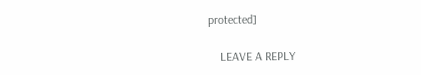protected]

    LEAVE A REPLY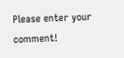Please enter your comment!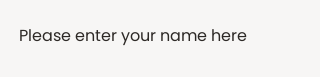Please enter your name here